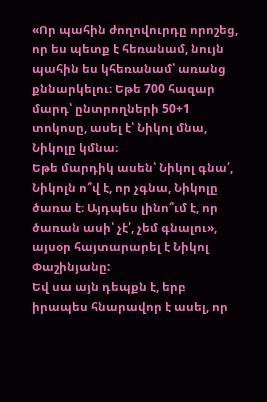«Որ պահին ժողովուրդը որոշեց, որ ես պետք է հեռանամ, նույն պահին ես կհեռանամ՝ առանց քննարկելու։ Եթե 700 հազար մարդ՝ ընտրողների 50+1 տոկոսը, ասել է՝ Նիկոլ մնա, Նիկոլը կմնա։
Եթե մարդիկ ասեն՝ Նիկոլ գնա՛, Նիկոլն ո՞վ է, որ չգնա, Նիկոլը ծառա է։ Այդպես լինո՞ւմ է, որ ծառան ասի՝ չէ՛, չեմ գնալու», այսօր հայտարարել է Նիկոլ Փաշինյանը:
Եվ սա այն դեպքն է, երբ իրապես հնարավոր է ասել, որ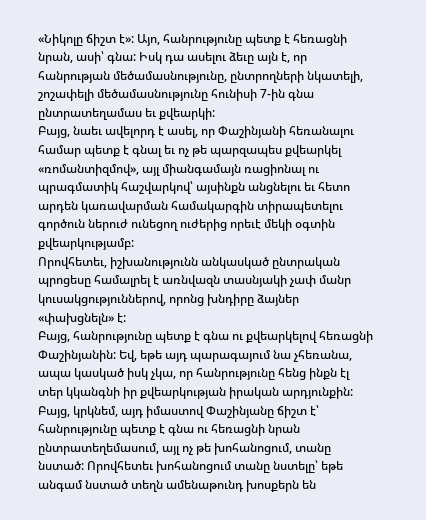«Նիկոլը ճիշտ է»: Այո, հանրությունը պետք է հեռացնի նրան, ասի՝ գնա: Իսկ դա ասելու ձեւը այն է, որ հանրության մեծամասնությունը, ընտրողների նկատելի, շոշափելի մեծամասնությունը հունիսի 7-ին գնա ընտրատեղամաս եւ քվեարկի:
Բայց, նաեւ ավելորդ է ասել, որ Փաշինյանի հեռանալու համար պետք է գնալ եւ ոչ թե պարզապես քվեարկել «ռոմանտիզմով», այլ միանգամայն ռացիոնալ ու պրագմատիկ հաշվարկով՝ այսինքն անցնելու եւ հետո արդեն կառավարման համակարգին տիրապետելու գործուն ներուժ ունեցող ուժերից որեւէ մեկի օգտին քվեարկությամբ:
Որովհետեւ, իշխանությունն անկասկած ընտրական պրոցեսը համալրել է առնվազն տասնյակի չափ մանր կուսակցություններով, որոնց խնդիրը ձայներ «փախցնելն» է:
Բայց, հանրությունը պետք է գնա ու քվեարկելով հեռացնի Փաշինյանին: Եվ, եթե այդ պարագայում նա չհեռանա, ապա կասկած իսկ չկա, որ հանրությունը հենց ինքն էլ տեր կկանգնի իր քվեարկության իրական արդյունքին:
Բայց, կրկնեմ, այդ իմաստով Փաշինյանը ճիշտ է՝ հանրությունը պետք է գնա ու հեռացնի նրան ընտրատեղեմասում, այլ ոչ թե խոհանոցում, տանը նստած: Որովհետեւ խոհանոցում տանը նստելը՝ եթե անգամ նստած տեղն ամենաթունդ խոսքերն են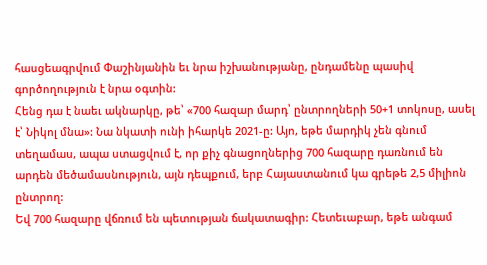հասցեագրվում Փաշինյանին եւ նրա իշխանությանը, ընդամենը պասիվ գործողություն է նրա օգտին:
Հենց դա է նաեւ ակնարկը, թե՝ «700 հազար մարդ՝ ընտրողների 50+1 տոկոսը, ասել է՝ Նիկոլ մնա»: Նա նկատի ունի իհարկե 2021-ը: Այո, եթե մարդիկ չեն գնում տեղամաս, ապա ստացվում է, որ քիչ գնացողներից 700 հազարը դառնում են արդեն մեծամասնություն, այն դեպքում, երբ Հայաստանում կա գրեթե 2,5 միլիոն ընտրող:
Եվ 700 հազարը վճռում են պետության ճակատագիր: Հետեւաբար, եթե անգամ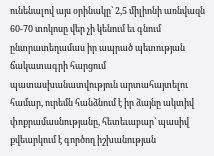ունենալով այս օրինակը՝ 2,5 միլիոնի առնվազն 60-70 տոկոսը վեր չի կենում եւ գնում ընտրատեղամաս իր ապրած պետության ճակատագրի հարցում պատասխանատվություն արտահայտելու համար, ուրեմն հանձնում է իր ձայնը ակտիվ փոքրամասնությանը, հետեւաբար՝ պասիվ քվեարկում է գործող իշխանության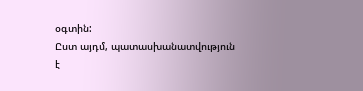օգտին:
Ըստ այդմ, պատասխանատվություն է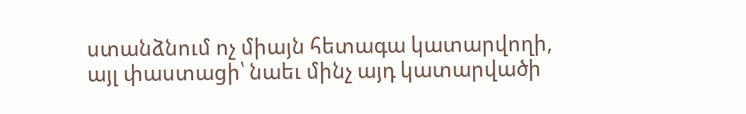ստանձնում ոչ միայն հետագա կատարվողի, այլ փաստացի՝ նաեւ մինչ այդ կատարվածի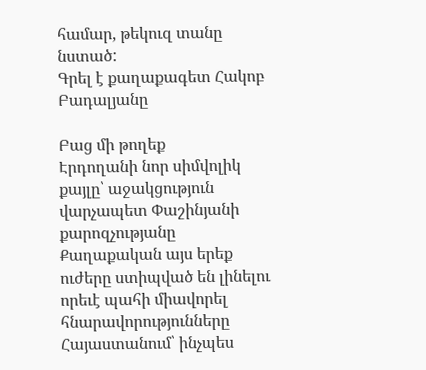համար, թեկուզ տանը նստած:
Գրել է քաղաքագետ Հակոբ Բադալյանը

Բաց մի թողեք
Էրդողանի նոր սիմվոլիկ քայլը՝ աջակցություն վարչապետ Փաշինյանի քարոզչությանը
Քաղաքական այս երեք ուժերը ստիպված են լինելու որեւէ պահի միավորել հնարավորությունները
Հայաստանում՝ ինչպես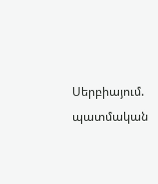Սերբիայում. պատմական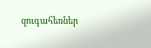զուգահեռներ